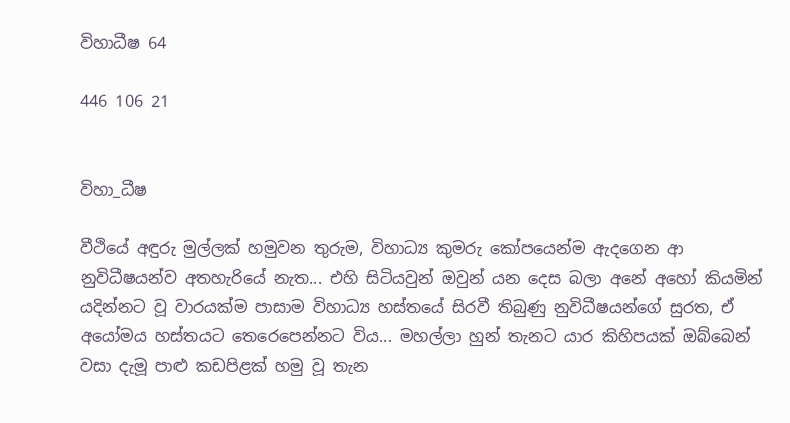විහාධීෂ 64

446 106 21


විහා_ධීෂ

වීථියේ අඳුරු මුල්ලක් හමුවන තුරුම, විහාධ්‍ය කුමරු කෝපයෙන්ම ඇදගෙන ආ නුවිධීෂයන්ව අතහැරියේ නැත... එහි සිටියවුන් ඔවුන් යන දෙස බලා අනේ අහෝ කියමින් යදින්නට වූ වාරයක්ම පාසාම විහාධ්‍ය හස්තයේ සිරවී තිබුණු නුවිධීෂයන්ගේ සුරත, ඒ අයෝමය හස්තයට තෙරෙපෙන්නට විය... මහල්ලා හුන් තැනට යාර කිහිපයක් ඔබ්බෙන් වසා දැමූ පාළු කඩපිළක් හමු වූ තැන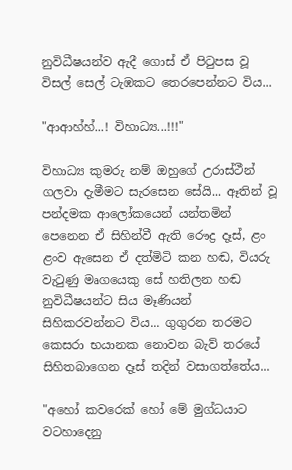නුවිධීෂයන්ව ඇදී ගොස් ඒ පිටුපස වූ විසල් සෙල් ටැඹකට තෙරපෙන්නට විය...

"ආආහ්හ්...! විහාධ්‍ය...!!!"

විහාධ්‍ය කුමරු නම් ඔහුගේ උරාස්ථීන් ගලවා දැමීමට සැරසෙන සේයි... ඈතින් වූ පන්දමක ආලෝකයෙන් යන්තමින් පෙනෙන ඒ සිහින්වී ඇති රෞද්‍ර දෑස්, ළං ළංව ඇසෙන ඒ දත්මිටි කන හඬ, වියරු වැටුණු මෘගයෙකු සේ හතිලන හඬ නුවිධීෂයන්ට සිය මෑණියන් සිහිකරවන්නට විය... ගුගුරන තරමට කෙසරා භයානක නොවන බැව් තරයේ සිහිතබාගෙන දෑස් තදින් වසාගත්තේය...

"අහෝ කවරෙක් හෝ මේ මුග්ධයාට වටහාදෙනු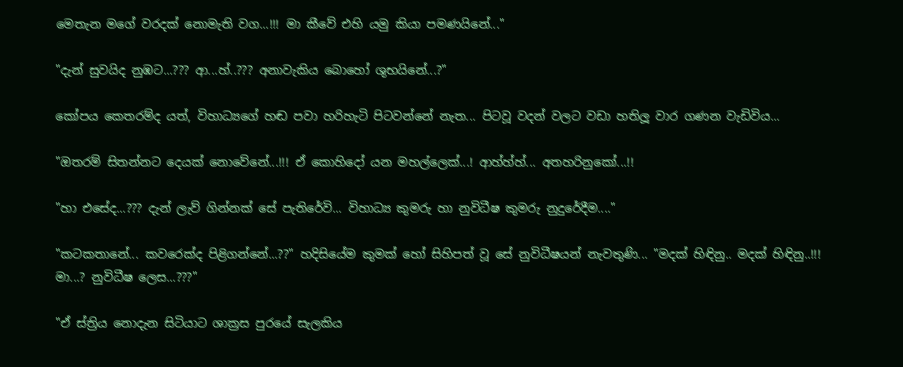මෙතැන මගේ වරදක් නොමැති වග...!!! මා කීවේ එහි යමු කියා පමණයිනේ..."

"දැන් සුවයිද නුඹට...??? ආ...හ්..??? අනාවැකිය බොහෝ ශුභයිනේ...?"

කෝපය කෙතරම්ද යත්, විහාධ්‍යගේ හඬ පවා හරිහැටි පිටවන්නේ නැත... පිටවූ වදන් වලට වඩා හතිලූ වාර ගණන වැඩිවිය...

"ඔතරම් සිතන්නට දෙයක් නොවේනේ...!!! ඒ කොහිදෝ යන මහල්ලෙක්...! ආහ්හ්හ්... අතහරිනුකෝ...!!

"හා එසේද...??? දැන් ලැව් ගින්නක් සේ පැතිරේවි... විහාධ්‍ය කුමරු හා නුවිධීෂ කුමරු නුදුරේදීම...."

"කටකතානේ... කවරෙක්ද පිළිගන්නේ...??" හදිසියේම කුමක් හෝ සිහිපත් වූ සේ නුවිධීෂයන් නැවතුණි... "මදක් හිඳිනු.. මදක් හිඳිනු..!!! මා...? නුවිධීෂ ලෙස...???"

"ඒ ස්ත්‍රිය නොදැන සිටියාට ශාක්‍රස පුරයේ සැලකිය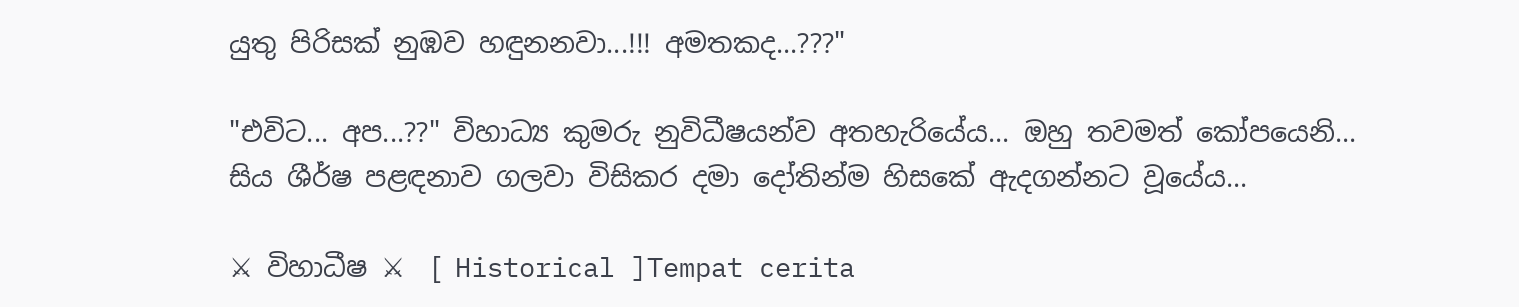යුතු පිරිසක් නුඹව හඳුනනවා...!!! අමතකද...???"

"එවිට... අප...??" විහාධ්‍ය කුමරු නුවිධීෂයන්ව අතහැරියේය... ඔහු තවමත් කෝපයෙනි... සිය ශීර්ෂ පළඳනාව ගලවා විසිකර දමා දෝතින්ම හිසකේ ඇදගන්නට වූයේය...

⚔ විහාධීෂ ⚔  [ Historical ]Tempat cerita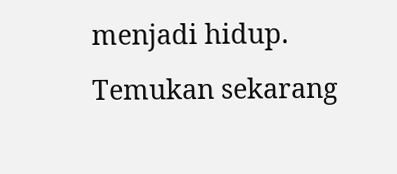menjadi hidup. Temukan sekarang